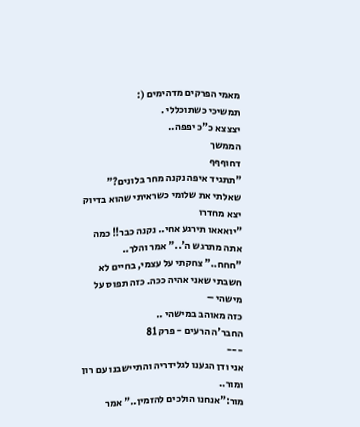מאמי הפרקים מדהימים (:
תמשיכי כשתוכללי .
יצצצא כ"כ יפפה..
הממשך
דחוףףף
"תתגיד איפה נקנה מחר בלונים?" שאלתי את שלומי כשראיתי שהוא בדיוק יצא מחדרו
"יואאאו תירגע אחי.. נקנה כבר!! כמה אתה מתרגש ה'.." אמר והלך..
"חחח.." צחקתי על עצמי, בחיים לא חשבתי שאני אהיה ככה. כזה תפוס על מישהי –
כזה מאוהב במישהי ..
החבר'ה הרעים - פרק 81
---
אני ודן הגענו לגלידריה והתיישבנו עם רון ומור..
מור:"אנחנו הולכים להזמין.." אמר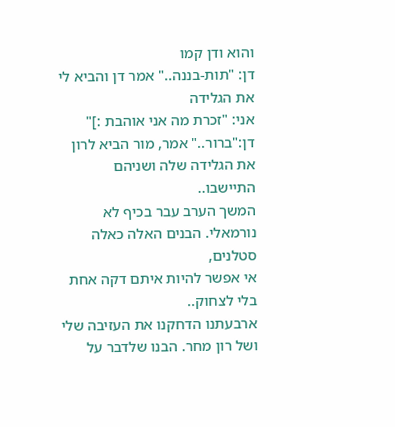והוא ודן קמו
דן: "תות-בננה.." אמר דן והביא לי את הגלידה
אני: "זכרת מה אני אוהבת :]"
דן:"ברור.." אמר, מור הביא לרון את הגלידה שלה ושניהם התיישבו..
המשך הערב עבר בכיף לא נורמאלי. הבנים האלה כאלה סטלנים,
אי אפשר להיות איתם דקה אחת בלי לצחוק..
ארבעתנו הדחקנו את העזיבה שלי ושל רון מחר. הבנו שלדבר על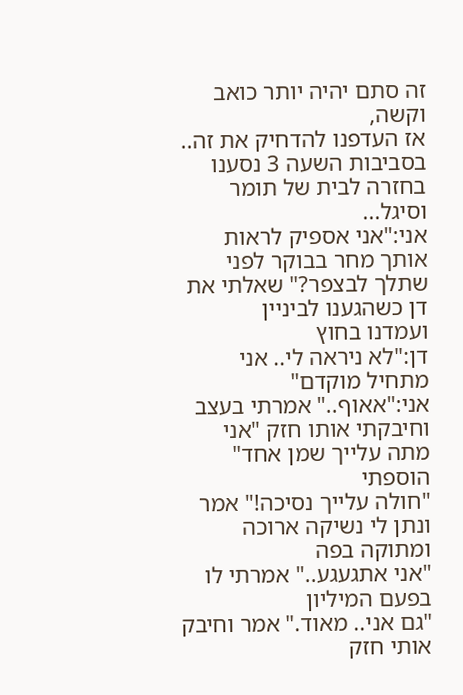זה סתם יהיה יותר כואב וקשה,
אז העדפנו להדחיק את זה..
בסביבות השעה 3 נסענו בחזרה לבית של תומר וסיגל...
אני:"אני אספיק לראות אותך מחר בבוקר לפני שתלך לבצפר?" שאלתי את דן כשהגענו לביניין
ועמדנו בחוץ
דן:"לא ניראה לי.. אני מתחיל מוקדם"
אני:"אאוף.." אמרתי בעצב וחיבקתי אותו חזק "אני מתה עלייך שמן אחד" הוספתי
"חולה עלייך נסיכה!" אמר ונתן לי נשיקה ארוכה ומתוקה בפה
"אני אתגעגע.." אמרתי לו בפעם המיליון
"גם אני.. מאוד." אמר וחיבק אותי חזק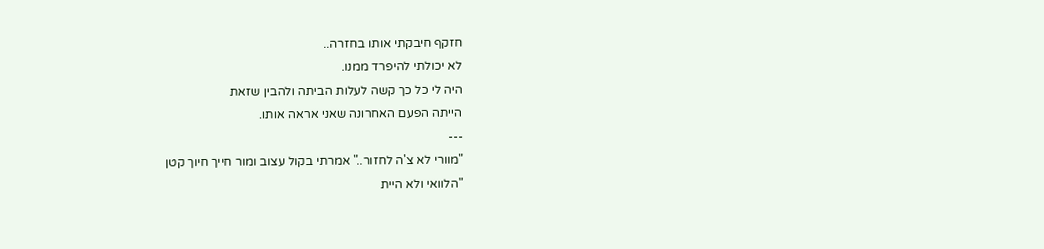חזקף חיבקתי אותו בחזרה..
לא יכולתי להיפרד ממנו.
היה לי כל כך קשה לעלות הביתה ולהבין שזאת
הייתה הפעם האחרונה שאני אראה אותו.
---
"מוורי לא צ'ה לחזור.." אמרתי בקול עצוב ומור חייך חיוך קטן
"הלוואי ולא היית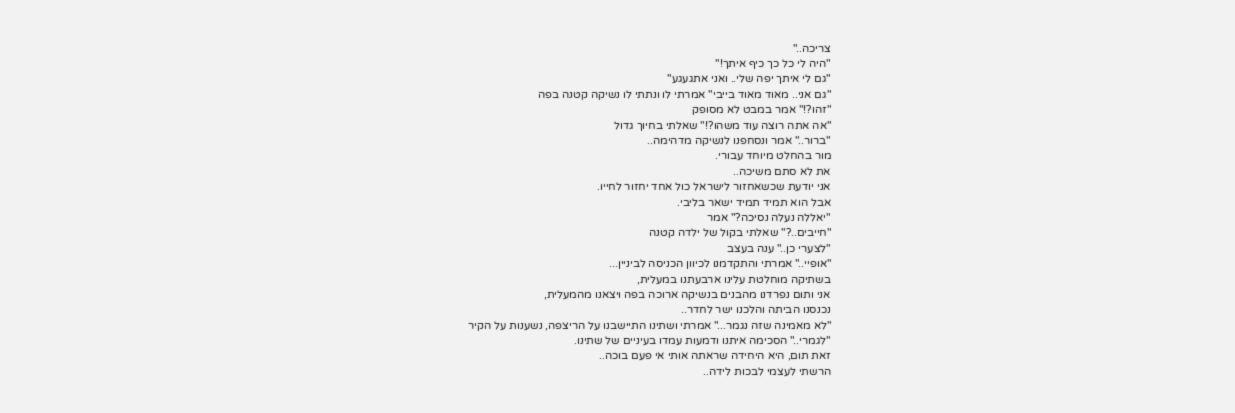צריכה.."
"היה לי כל כך כיף איתך!"
"גם לי איתך יפה שלי.. ואני אתגעגע"
"גם אני.. מאוד מאוד בייבי" אמרתי לו ונתתי לו נשיקה קטנה בפה
"זהו?!" אמר במבט לא מסופק
"אה אתה רוצה עוד משהו?!" שאלתי בחיוך גדול
"ברור.." אמר ונסחפנו לנשיקה מדהימה..
מור בהחלט מיוחד עבורי.
את לא סתם משיכה..
אני יודעת שכשאחזור לישראל כול אחד יחזור לחייו.
אבל הוא תמיד תמיד ישאר בליבי.
"יאללה נעלה נסיכה?" אמר
"חייבים..?" שאלתי בקול של ילדה קטנה
"לצערי כן.." ענה בעצב
"אופיי.." אמרתי והתקדמנו לכיוון הכניסה לביניין...
בשתיקה מוחלטת עלינו ארבעתנו במעלית,
אני ותום נפרדנו מהבנים בנשיקה ארוכה בפה ויצאנו מהמעלית,
נכנסנו הביתה והלכנו ישר לחדר..
"לא מאמינה שזה נגמר..." אמרתי ושתינו התיישבנו על הריצפה, נשענות על הקיר
"לגמרי.." הסכימה איתנו ודמעות עמדו בעיניים של שתינו.
זאת תום, היא היחידה שראתה אותי אי פעם בוכה..
הרשתי לעצמי לבכות לידה..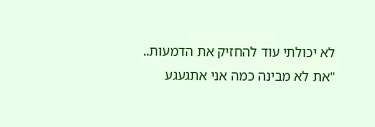לא יכולתי עוד להחזיק את הדמעות..
"את לא מבינה כמה אני אתגעגע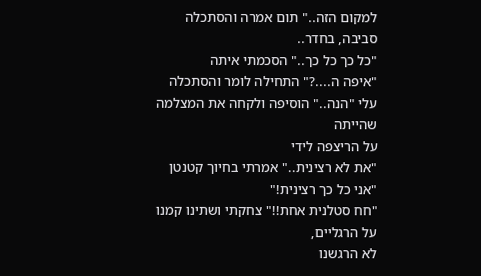למקום הזה.." תום אמרה והסתכלה סביבה, בחדר..
"כל כך כל כך.." הסכמתי איתה
"איפה ה....?" התחילה לומר והסתכלה עלי "הנה.." הוסיפה ולקחה את המצלמה שהייתה
על הריצפה לידי
"את לא רצינית.." אמרתי בחיוך קטנטן
"אני כל כך רצינית!"
"חח סטלנית אחת!!" צחקתי ושתינו קמנו על הרגליים,
לא הרגשנו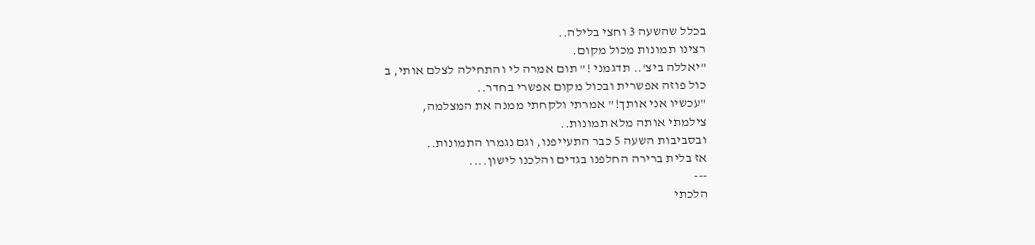בכלל שהשעה 3 וחצי בלילה..
רצינו תמונות מכול מקום.
"יאללה ביצ'.. תדגמני !" תום אמרה לי והתחילה לצלם אותי, ב
כול פוזה אפשרית ובכול מקום אפשרי בחדר..
"עכשיו אני אותך!" אמרתי ולקחתי ממנה את המצלמה,
צילמתי אותה מלא תמונות..
ובסביבות השעה 5 כבר התעייפנו, וגם נגמרו התמונות..
אז בלית ברירה החלפנו בגדים והלכנו לישון....
---
הלכתי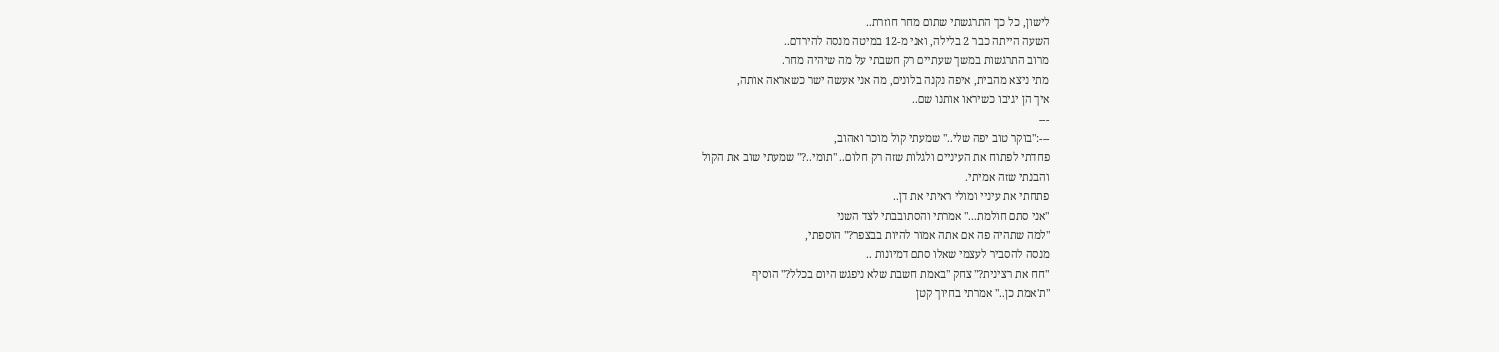לישון, כל כך התרגשתי שתום מחר חוזרת..
השעה הייתה כבר 2 בלילה, ואני מ-12 במיטה מנסה להירדם..
מרוב התרגשות במשך שעתיים רק חשבתי על מה שיהיה מחר.
מתי ניצא מהבית, איפה נקנה בלונים, מה אני אעשה ישר כשאראה אותה,
איך הן יגיבו כשיראו אותנו שם..
---
---:"בוקר טוב יפה שלי.." שמעתי קול מוכר ואהוב,
פחדתי לפתוח את העיניים ולגלות שזה רק חלום.. "תומי..?" שמעתי שוב את הקול
והבנתי שזה אמיתי.
פתחתי את עיניי ומולי ראיתי את דן..
"אני סתם חולמת..." אמרתי והסתובבתי לצד השני
"למה שתהיה פה אם אתה אמור להיות בבצפר?" הוספתי,
מנסה להסביר לעצמי שאלו סתם דמיונות ..
"חח את רצינית?" צחק "באמת חשבת שלא ניפגש היום בכלל?" הוסיף
"ת'אמת כן.." אמרתי בחיוך קטן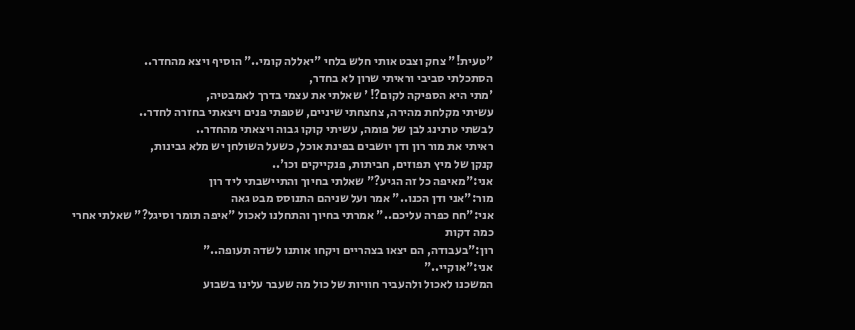"טעית!" צחק וצבט אותי חלש בלחי "יאללה קומי.." הוסיף ויצא מהחדר..
הסתכלתי סביבי וראיתי שרון לא בחדר,
'מתי היא הספיקה לקום?! ' שאלתי את עצמי בדרך לאמבטיה,
עשיתי מקלחת מהירה, צחצחתי שיניים, שטפתי פנים ויצאתי בחזרה לחדר..
לבשתי טרנינג לבן של פומה, עשיתי קוקו גבוה ויצאתי מהחדר..
ראיתי את מור רון ודן יושבים בפינת אוכל, כשעל השולחן יש מלא גבינות,
קנקן של מיץ תפוזים, חביתות, פנקייקים וכו'..
אני:"מאיפה כל זה הגיע?" שאלתי בחיוך והתיישבתי ליד רון
מור:"אני ודן הכנו.." אמר ועל שניהם התנוסס מבט גאה
אני:"חח כפרה עליכם.." אמרתי בחיוך והתחלנו לאכול "איפה תומר וסיגל?" שאלתי אחרי כמה דקות
רון:"בעבודה, הם יצאו בצהריים ויקחו אותנו לשדה תעופה.."
אני:"אוקיי.."
המשכנו לאכול ולהעביר חוויות של כול מה שעבר עלינו בשבוע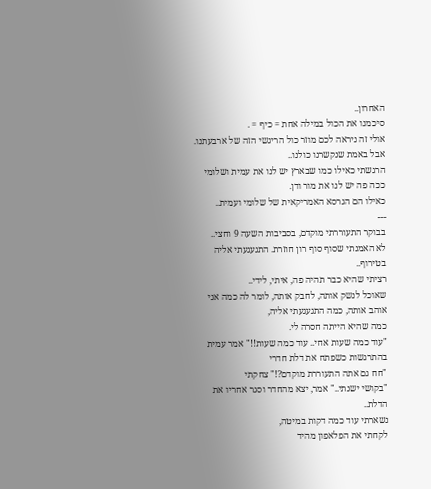האחרון..
סיכמנו את הכול במילה אחת = כיף = .
אולי זה ניראה לכם מוזר כול הריגשי הזה של ארבעתנו.
אבל באמת שנקשרנו כולנו..
הרגשתי כאילו כמו שבארץ יש לנו את עמית ושלומי ככה פה יש לנו את מור ודן.
כאילו הם הגרסא האמריקאית של שלומי ועמית..
---
בבוקר התעוררתי מוקדם, בסביבות השעה 9 וחצי..
לא האמנתי שסוף סוף רון חוזרת. התגעגעתי אליה בטירוף..
רציתי שהיא כבר תהיה פה, איתי, לידי..
שאוכל לנשק אותה, לחבק אותה, לומר לה כמה אני אוהב אותה, כמה התגעגעתי אליה,
כמה שהיא הייתה חסרה לי.
"עוד כמה שעות אחי.. עוד כמה שעות!!" אמר עמית בהתרגשות כשפתח את דלת חדרי
"חח גם אתה התעוררת מוקדם?!" צחקתי
"בקושי ישנתי.." אמר, יצא מהחדר וסגר אחריו את הדלת..
נשארתי עוד כמה דקות במיטה,
לקחתי את הפלאפון מהיד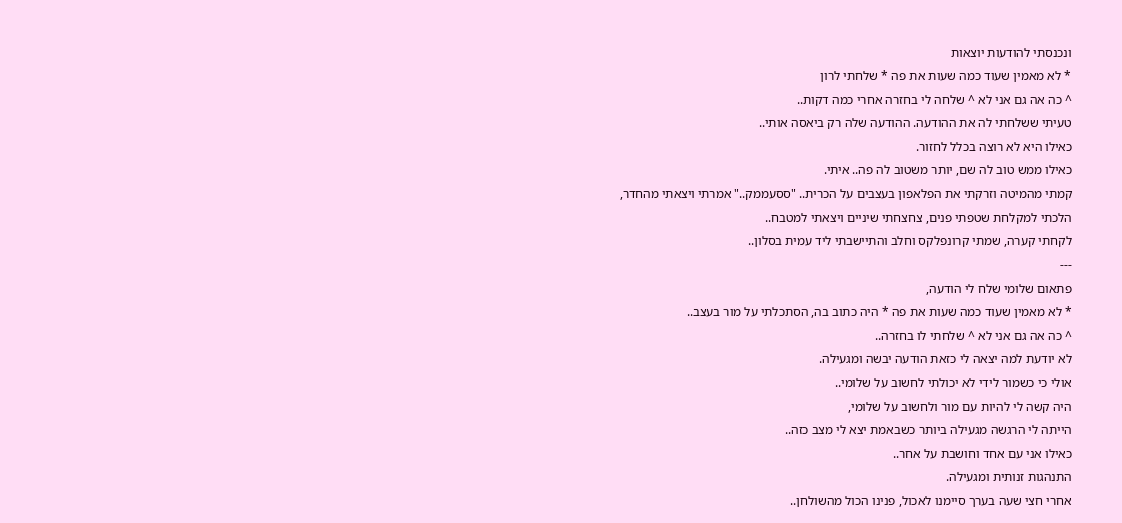ונכנסתי להודעות יוצאות
* לא מאמין שעוד כמה שעות את פה * שלחתי לרון
^ כה אה גם אני לא ^ שלחה לי בחזרה אחרי כמה דקות..
טעיתי ששלחתי לה את ההודעה. ההודעה שלה רק ביאסה אותי..
כאילו היא לא רוצה בכלל לחזור.
כאילו ממש טוב לה שם, יותר משטוב לה פה.. איתי.
קמתי מהמיטה וזרקתי את הפלאפון בעצבים על הכרית.. "ססעממק.." אמרתי ויצאתי מהחדר,
הלכתי למקלחת שטפתי פנים, צחצחתי שיניים ויצאתי למטבח..
לקחתי קערה, שמתי קרונפלקס וחלב והתיישבתי ליד עמית בסלון..
---
פתאום שלומי שלח לי הודעה,
* לא מאמין שעוד כמה שעות את פה * היה כתוב בה, הסתכלתי על מור בעצב..
^ כה אה גם אני לא ^ שלחתי לו בחזרה..
לא יודעת למה יצאה לי כזאת הודעה יבשה ומגעילה.
אולי כי כשמור לידי לא יכולתי לחשוב על שלומי..
היה קשה לי להיות עם מור ולחשוב על שלומי,
הייתה לי הרגשה מגעילה ביותר כשבאמת יצא לי מצב כזה..
כאילו אני עם אחד וחושבת על אחר..
התנהגות זנותית ומגעילה.
אחרי חצי שעה בערך סיימנו לאכול, פנינו הכול מהשולחן..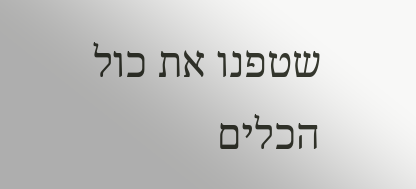שטפנו את כול הכלים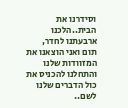וסידרנו את הבית..הלכנו ארבעתנו לחדר,
תום ואני הוצאנו את המזוודות שלנו והתחלנו להכניס את כול הדברים שלנו לשם..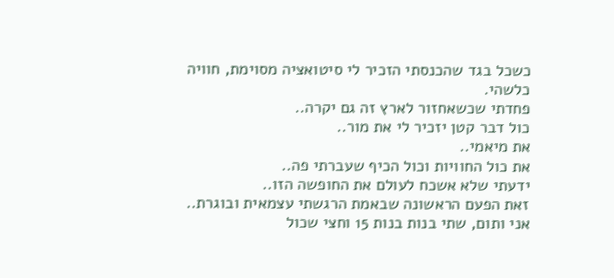כשכל בגד שהכנסתי הזכיר לי סיטואציה מסוימת, חוויה כלשהי.
פחדתי שכשאחזור לארץ זה גם יקרה..
כול דבר קטן יזכיר לי את מור..
את מיאמי..
את כול החוויות וכול הכיף שעברתי פה..
ידעתי שלא אשכח לעולם את החופשה הזו..
זאת הפעם הראשונה שבאמת הרגשתי עצמאית ובוגרת..
אני ותום, שתי בנות בנות 15 וחצי שכול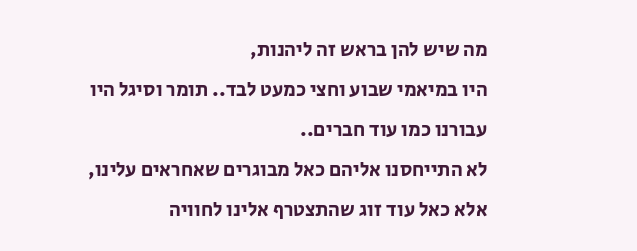מה שיש להן בראש זה ליהנות,
היו במיאמי שבוע וחצי כמעט לבד.. תומר וסיגל היו עבורנו כמו עוד חברים..
לא התייחסנו אליהם כאל מבוגרים שאחראים עלינו,
אלא כאל עוד זוג שהתצטרף אלינו לחוויה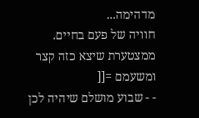מדהימה...
חוויה של פעם בחיים.
ממצטערת שיצא כזה קצר ומשעמם =[[
- - שבוע מושלם שיהיה לכן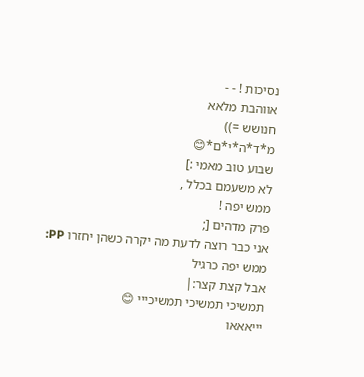נסיכות ! - -
אווהבת מלאא
חנושש =))
מ*ד*ה*י*ם*😊
שבוע טוב מאמי :]
לא משעמם בכלל ,
ממש יפה !
פרק מדהים [;
אני כבר רוצה לדעת מה יקרה כשהן יחזרו PP:
ממש יפה כרגיל
אבל קצת קצר:|
תמשיכי תמשיכי תמשיכייי 😊
יייאאאו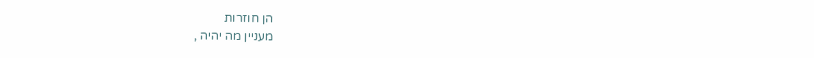הן חוזרות
מעניין מה יהיה ,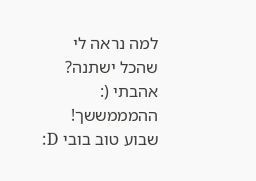למה נראה לי שהכל ישתנה?
אהבתי (:
ההמממששך!
שבוע טוב בובי D: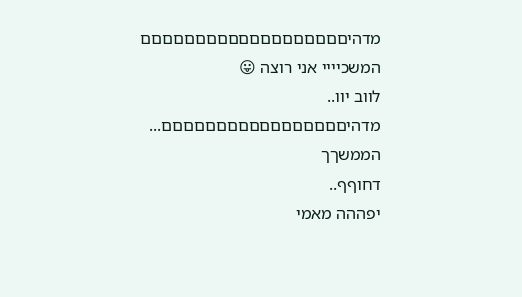מדהיםםםםםםםםםםםםםםםםםםם
המשכיייי אני רוצה 😛
לווב יוו..
מדהיםםםםםםםםםםםםםםםםם...
הממשךך
דחוףף..
יפההה מאמי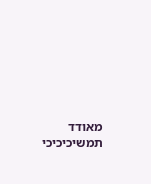מאודד תמשיכיכיכי